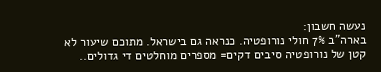נעשה חשבון:
בארה"ב 7% חולי נורופטיה. כנראה גם בישראל. מתוכם שיעור לא קטן של נורופטיה סיבים דקים= מספרים מוחלטים די גדולים..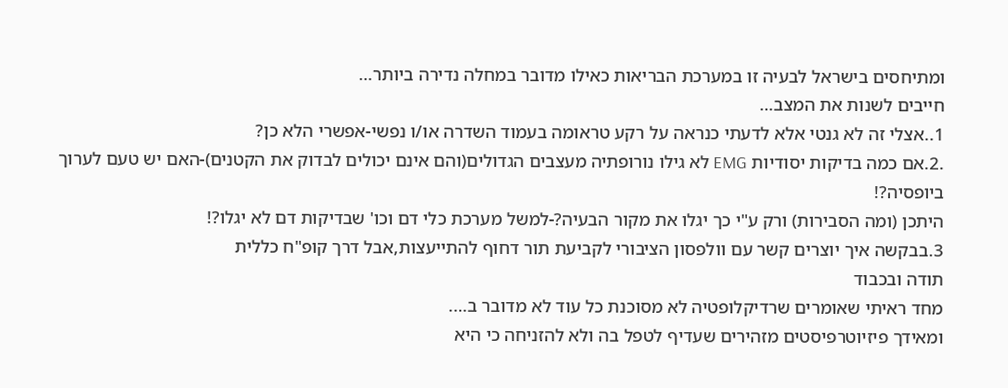ומתיחסים בישראל לבעיה זו במערכת הבריאות כאילו מדובר במחלה נדירה ביותר…
חייבים לשנות את המצב…
1..אצלי זה לא גנטי אלא לדעתי כנראה על רקע טראומה בעמוד השדרה או/ו נפשי-אפשרי הלא כן?
.2.אם כמה בדיקות יסודיות EMG לא גילו נורופתיה מעצבים הגדולים(והם אינם יכולים לבדוק את הקטנים)-האם יש טעם לערוך ביופסיה?!
היתכן (ומה הסבירות) ורק ע"י כך יגלו את מקור הבעיה?-למשל מערכת כלי דם וכו' שבדיקות דם לא יגלו?!
3.בבקשה איך יוצרים קשר עם וולפסון הציבורי לקביעת תור דחוף להתייעצות,אבל דרך קופ"ח כללית
תודה ובכבוד
מחד ראיתי שאומרים שרדיקלופטיה לא מסוכנת כל עוד לא מדובר ב….
ומאידך פיזיוטרפיסטים מזהירים שעדיף לטפל בה ולא להזניחה כי היא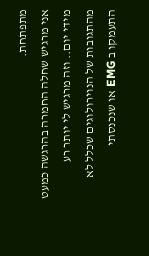מתפתחת.
אני מרגיש שחלה החמרה בהרגשה כמעט מידי יום.. וזה מרגיש לי יותר רע מהתגובות של הנוירולוגים שכלל לא התעמקו ב EMG או שנכנסתי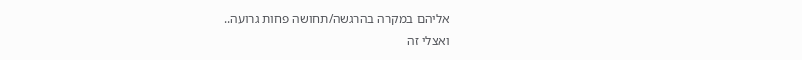אליהם במקרה בהרגשה/תחושה פחות גרועה..
ואצלי זה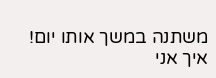משתנה במשך אותו יום!
איך אני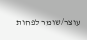עוצר/שומר לפחות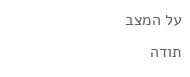על המצב
תודה